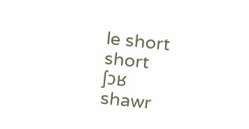le short
short
ʃɔʁ
shawr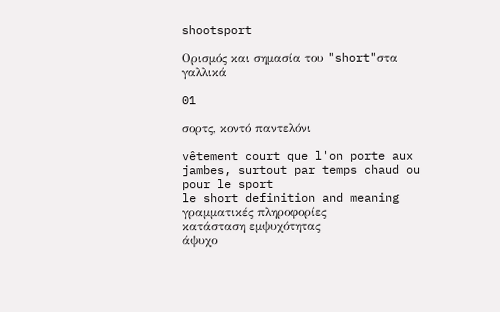shootsport

Ορισμός και σημασία του "short"στα γαλλικά

01

σορτς, κοντό παντελόνι

vêtement court que l'on porte aux jambes, surtout par temps chaud ou pour le sport
le short definition and meaning
γραμματικές πληροφορίες
κατάσταση εμψυχότητας
άψυχο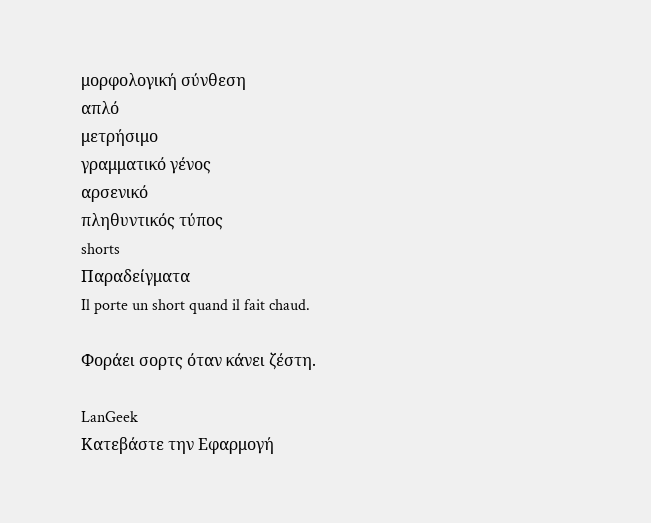μορφολογική σύνθεση
απλό
μετρήσιμο
γραμματικό γένος
αρσενικό
πληθυντικός τύπος
shorts
Παραδείγματα
Il porte un short quand il fait chaud.

Φοράει σορτς όταν κάνει ζέστη.

LanGeek
Κατεβάστε την Εφαρμογή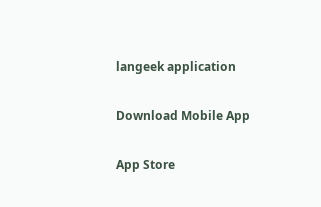langeek application

Download Mobile App

App Store